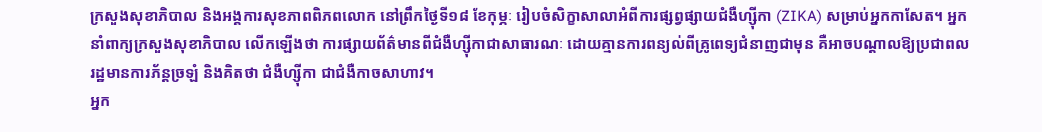ក្រសួងសុខាភិបាល និងអង្គការសុខភាពពិភពលោក នៅព្រឹកថ្ងៃទី១៨ ខែកុម្ភៈ រៀបចំសិក្ខាសាលាអំពីការផ្សព្វផ្សាយជំងឺហ្ស៊ីកា (ZIKA) សម្រាប់អ្នកកាសែត។ អ្នកនាំពាក្យក្រសួងសុខាភិបាល លើកឡើងថា ការផ្សាយព័ត៌មានពីជំងឺហ្ស៊ីកាជាសាធារណៈ ដោយគ្មានការពន្យល់ពីគ្រូពេទ្យជំនាញជាមុន គឺអាចបណ្ដាលឱ្យប្រជាពលរដ្ឋមានការភ័ន្តច្រឡំ និងគិតថា ជំងឺហ្ស៊ីកា ជាជំងឺកាចសាហាវ។
អ្នក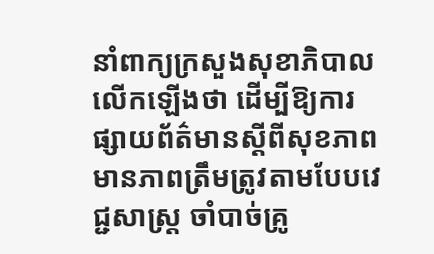នាំពាក្យក្រសួងសុខាភិបាលលើកឡើងថា ដើម្បីឱ្យការផ្សាយព័ត៌មានស្ដីពីសុខភាពមានភាពត្រឹមត្រូវតាមបែបវេជ្ជសាស្ត្រ ចាំបាច់គ្រូ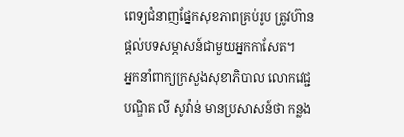ពេទ្យជំនាញផ្នែកសុខភាពគ្រប់រូប ត្រូវហ៊ានផ្ដល់បទសម្ភាសន៍ជាមួយអ្នកកាសែត។
អ្នកនាំពាក្យក្រសួងសុខាភិបាល លោកវេជ្ជបណ្ឌិត លី សូវ៉ាន់ មានប្រសាសន៍ថា កន្លង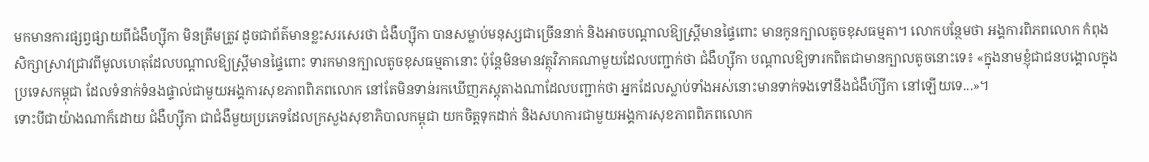មកមានការផ្សព្វផ្សាយពីជំងឺហ្ស៊ីកា មិនត្រឹមត្រូវ ដូចជាព័ត៌មានខ្លះសរសេរថា ជំងឺហ្ស៊ីកា បានសម្លាប់មនុស្សជាច្រើននាក់ និងអាចបណ្ដាលឱ្យស្ត្រីមានផ្ទៃពោះ មានកូនក្បាលតូចខុសធម្មតា។ លោកបន្ថែមថា អង្គការពិភពលោក កំពុងសិក្សាស្រាវជ្រាវពីមូលហេតុដែលបណ្ដាលឱ្យស្ត្រីមានផ្ទៃពោះ ទារកមានក្បាលតូចខុសធម្មតានោះ ប៉ុន្តែមិនមានវត្ថុវិភាគណាមួយដែលបញ្ជាក់ថា ជំងឺហ្ស៊ីកា បណ្ដាលឱ្យទារកពិតជាមានក្បាលតូចនោះទេ៖ «ក្នុងនាមខ្ញុំជាជនបង្គោលក្នុងប្រទេសកម្ពុជា ដែលទំនាក់ទំនងផ្ទាល់ជាមួយអង្គការសុខភាពពិភពលោក នៅតែមិនទាន់រកឃើញភស្តុតាងណាដែលបញ្ជាក់ថា អ្នកដែលស្លាប់ទាំងអស់នោះមានទាក់ទងទៅនឹងជំងឺហ៊្សីកា នៅឡើយទេ...»។
ទោះបីជាយ៉ាងណាក៏ដោយ ជំងឺហ្ស៊ីកា ជាជំងឺមួយប្រភេទដែលក្រសួងសុខាភិបាលកម្ពុជា យកចិត្តទុកដាក់ និងសហការជាមួយអង្គការសុខភាពពិភពលោក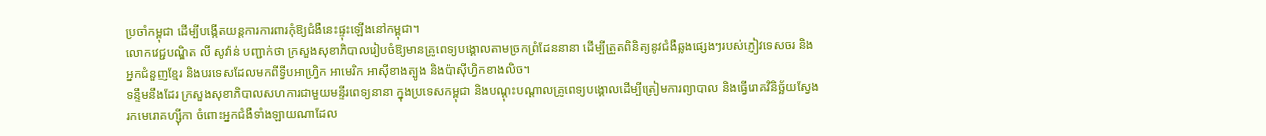ប្រចាំកម្ពុជា ដើម្បីបង្កើតយន្តការការពារកុំឱ្យជំងឺនេះផ្ទុះឡើងនៅកម្ពុជា។
លោកវេជ្ជបណ្ឌិត លី សូវ៉ាន់ បញ្ជាក់ថា ក្រសួងសុខាភិបាលរៀបចំឱ្យមានគ្រូពេទ្យបង្គោលតាមច្រកព្រំដែននានា ដើម្បីត្រួតពិនិត្យនូវជំងឺឆ្លងផ្សេងៗរបស់ភ្ញៀវទេសចរ និងអ្នកជំនួញខ្មែរ និងបរទេសដែលមកពីទ្វីបអាហ្វ្រិក អាមេរិក អាស៊ីខាងត្បូង និងប៉ាស៊ីហ្វិកខាងលិច។
ទន្ទឹមនឹងដែរ ក្រសួងសុខាភិបាលសហការជាមួយមន្ទីរពេទ្យនានា ក្នុងប្រទេសកម្ពុជា និងបណ្ដុះបណ្ដាលគ្រូពេទ្យបង្គោលដើម្បីត្រៀមការព្យាបាល និងធ្វើរោគវិនិច្ឆ័យស្វែងរកមេរោគហ្ស៊ីកា ចំពោះអ្នកជំងឺទាំងឡាយណាដែល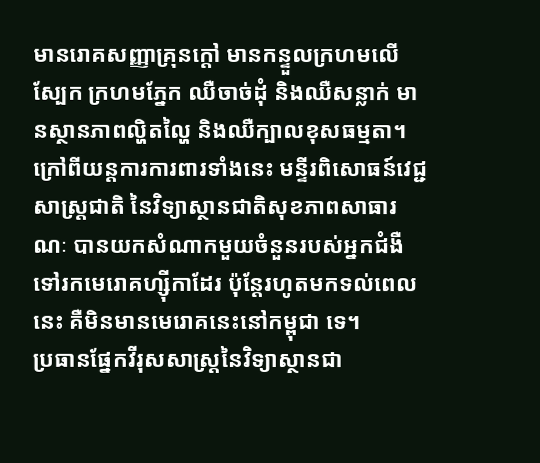មានរោគសញ្ញាគ្រុនក្ដៅ មានកន្ទួលក្រហមលើស្បែក ក្រហមភ្នែក ឈឺចាច់ដុំ និងឈឺសន្លាក់ មានស្ថានភាពល្ហិតល្ហៃ និងឈឺក្បាលខុសធម្មតា។
ក្រៅពីយន្តការការពារទាំងនេះ មន្ទីរពិសោធន៍វេជ្ជសាស្ត្រជាតិ នៃវិទ្យាស្ថានជាតិសុខភាពសាធារណៈ បានយកសំណាកមួយចំនួនរបស់អ្នកជំងឺទៅរកមេរោគហ្ស៊ីកាដែរ ប៉ុន្តែរហូតមកទល់ពេលនេះ គឺមិនមានមេរោគនេះនៅកម្ពុជា ទេ។
ប្រធានផ្នែកវីរុសសាស្ត្រនៃវិទ្យាស្ថានជា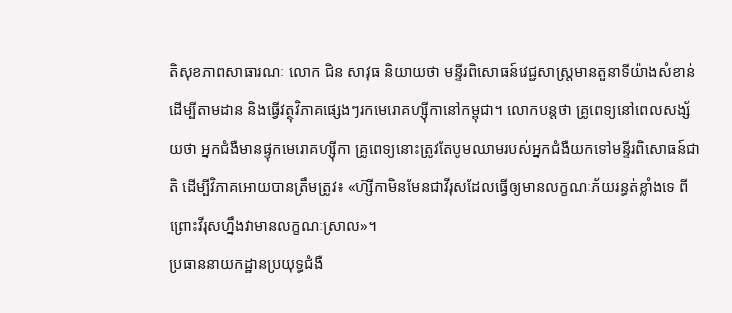តិសុខភាពសាធារណៈ លោក ជិន សាវុធ និយាយថា មន្ទីរពិសោធន៍វេជ្ជសាស្ត្រមានតួនាទីយ៉ាងសំខាន់ដើម្បីតាមដាន និងធ្វើវត្ថុវិភាគផ្សេងៗរកមេរោគហ្ស៊ីកានៅកម្ពុជា។ លោកបន្តថា គ្រូពេទ្យនៅពេលសង្ស័យថា អ្នកជំងឺមានផ្ទុកមេរោគហ្ស៊ីកា គ្រូពេទ្យនោះត្រូវតែបូមឈាមរបស់អ្នកជំងឺយកទៅមន្ទីរពិសោធន៍ជាតិ ដើម្បីវិភាគអោយបានត្រឹមត្រូវ៖ «ហ៊្សីកាមិនមែនជាវីរុសដែលធ្វើឲ្យមានលក្ខណៈភ័យរន្ធត់ខ្លាំងទេ ពីព្រោះវីរុសហ្នឹងវាមានលក្ខណៈស្រាល»។
ប្រធាននាយកដ្ឋានប្រយុទ្ធជំងឺ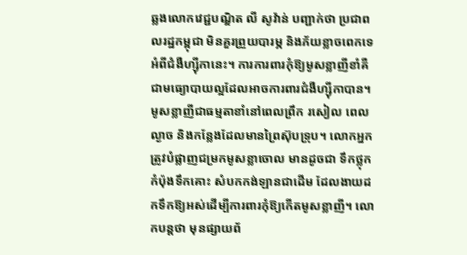ឆ្លងលោកវេជ្ជបណ្ឌិត លី សូវ៉ាន់ បញ្ជាក់ថា ប្រជាពលរដ្ឋកម្ពុជា មិនគួរព្រួយបារម្ភ និងភ័យខ្លាចពេកទេអំពីជំងឺហ្ស៊ីកានេះ។ ការការពារកុំឱ្យមូសខ្លាញីខាំគឺជាមធ្យោបាយល្អដែលអាចការពារជំងឺហ្ស៊ីកាបាន។ មូសខ្លាញីជាធម្មតាខាំនៅពេលព្រឹក រសៀល ពេលល្ងាច និងកន្លែងដែលមានព្រៃស៊ុបទ្រុប។ លោកអ្នកត្រូវបំផ្លាញជម្រកមូសខ្លាចោល មានដូចជា ទឹកថ្លុក កំប៉ុងទឹកគោះ សំបកកង់ឡានជាដើម ដែលងាយដកទឹកឱ្យអស់ដើម្បីការពារកុំឱ្យកើតមូសខ្លាញី។ លោកបន្តថា មុនផ្សាយព័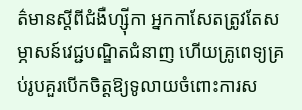ត៌មានស្ដីពីជំងឺហ្ស៊ីកា អ្នកកាសែតត្រូវតែសម្ភាសន៍វេជ្ជបណ្ឌិតជំនាញ ហើយគ្រូពេទ្យគ្រប់រូបគួរបើកចិត្តឱ្យទូលាយចំពោះការស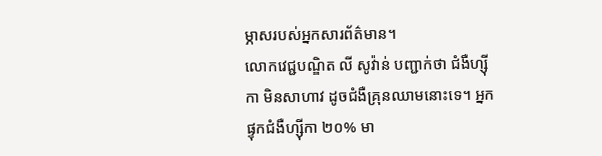ម្ភាសរបស់អ្នកសារព័ត៌មាន។
លោកវេជ្ជបណ្ឌិត លី សូវ៉ាន់ បញ្ជាក់ថា ជំងឺហ្ស៊ីកា មិនសាហាវ ដូចជំងឺគ្រុនឈាមនោះទេ។ អ្នកផ្ទុកជំងឺហ្ស៊ីកា ២០% មា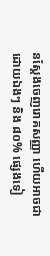នស្ដែងចេញរោគសញ្ញា ហើយអាចជាដោយឯងៗ និង ៨០% ផ្សេងទៀ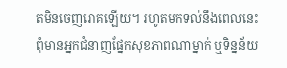តមិនចេញរោគឡើយ។ រហូតមកទល់នឹងពេលនេះ ពុំមានអ្នកជំនាញផ្នែកសុខភាពណាម្នាក់ ឬទិន្នន័យ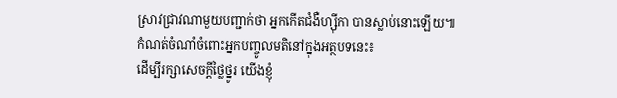ស្រាវជ្រាវណាមួយបញ្ជាក់ថា អ្នកកើតជំងឺហ្ស៊ីកា បានស្លាប់នោះឡើយ៕
កំណត់ចំណាំចំពោះអ្នកបញ្ចូលមតិនៅក្នុងអត្ថបទនេះ៖
ដើម្បីរក្សាសេចក្ដីថ្លៃថ្នូរ យើងខ្ញុំ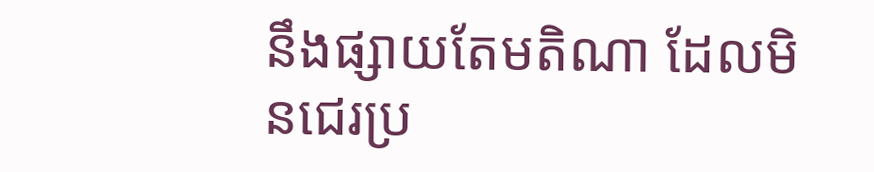នឹងផ្សាយតែមតិណា ដែលមិនជេរប្រ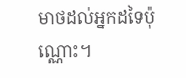មាថដល់អ្នកដទៃប៉ុណ្ណោះ។